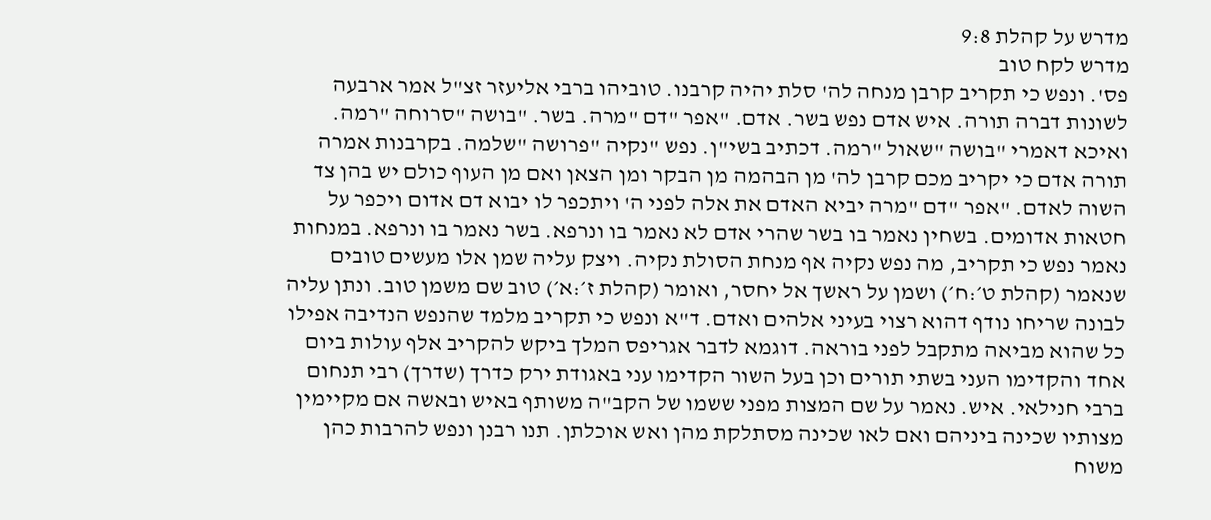מדרש על קהלת 9:8
מדרש לקח טוב
פס'. ונפש כי תקריב קרבן מנחה לה' סלת יהיה קרבנו. טוביהו ברבי אליעזר זצ"ל אמר ארבעה לשונות דברה תורה. איש אדם נפש בשר. אדם. "אפר "דם "מרה. בשר. "בושה "סרוחה "רמה. ואיכא דאמרי "בושה "שאול "רמה. דכתיב בשי"ן. נפש "נקיה "פרושה "שלמה. בקרבנות אמרה תורה אדם כי יקריב מכם קרבן לה' מן הבהמה מן הבקר ומן הצאן ואם מן העוף כולם יש בהן צד השוה לאדם. "אפר "דם "מרה יביא האדם את אלה לפני ה' ויתכפר לו יבוא דם אדום ויכפר על חטאות אדומים. בשחין נאמר בו בשר שהרי אדם לא נאמר בו ונרפא. בשר נאמר בו ונרפא. במנחות נאמר נפש כי תקריב, מה נפש נקיה אף מנחת הסולת נקיה. ויצק עליה שמן אלו מעשים טובים שנאמר (קהלת ט׳:ח׳) ושמן על ראשך אל יחסר, ואומר (קהלת ז׳:א׳) טוב שם משמן טוב. ונתן עליה לבונה שריחו נודף דהוא רצוי בעיני אלהים ואדם. ד"א ונפש כי תקריב מלמד שהנפש הנדיבה אפילו כל שהוא מביאה מתקבל לפני בוראה. דוגמא לדבר אגריפס המלך ביקש להקריב אלף עולות ביום אחד והקדימו העני בשתי תורים וכן בעל השור הקדימו עני באגודת ירק כדרך (שדרך) רבי תנחום ברבי חנילאי. איש. נאמר על שם המצות מפני ששמו של הקב"ה משותף באיש ובאשה אם מקיימין מצותיו שכינה ביניהם ואם לאו שכינה מסתלקת מהן ואש אוכלתן. תנו רבנן ונפש להרבות כהן משוח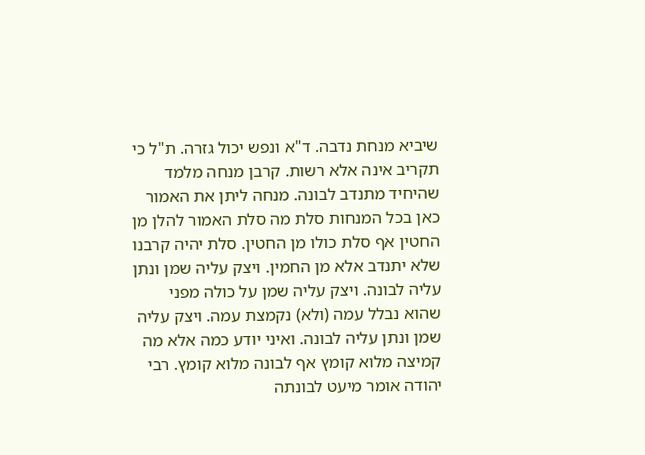שיביא מנחת נדבה. ד"א ונפש יכול גזרה. ת"ל כי תקריב אינה אלא רשות. קרבן מנחה מלמד שהיחיד מתנדב לבונה. מנחה ליתן את האמור כאן בכל המנחות סלת מה סלת האמור להלן מן החטין אף סלת כולו מן החטין. סלת יהיה קרבנו שלא יתנדב אלא מן החמין. ויצק עליה שמן ונתן עליה לבונה. ויצק עליה שמן על כולה מפני שהוא נבלל עמה (ולא) נקמצת עמה. ויצק עליה שמן ונתן עליה לבונה. ואיני יודע כמה אלא מה קמיצה מלוא קומץ אף לבונה מלוא קומץ. רבי יהודה אומר מיעט לבונתה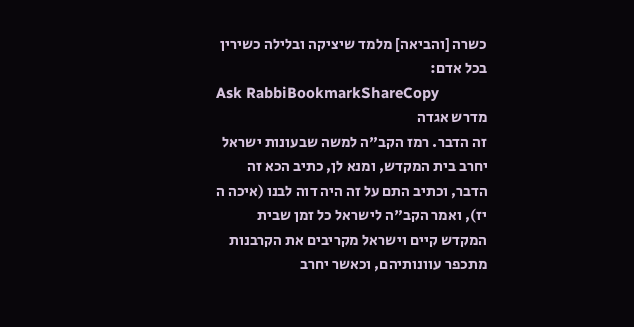כשרה [והביאה] מלמד שיציקה ובלילה כשירין בכל אדם:
Ask RabbiBookmarkShareCopy
מדרש אגדה
זה הדבר. רמז הקב"ה למשה שבעונות ישראל יחרב בית המקדש, ומנא לן, כתיב הכא זה הדבר, וכתיב התם על זה היה דוה לבנו (איכה ה יז), ואמר הקב"ה לישראל כל זמן שבית המקדש קיים וישראל מקריבים את הקרבנות מתכפר עוונותיהם, וכאשר יחרב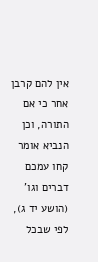אין להם קרבן אחר כי אם התורה, וכן הנביא אומר קחו עמכם דברים וגו' (הושע יד ג), לפי שבכל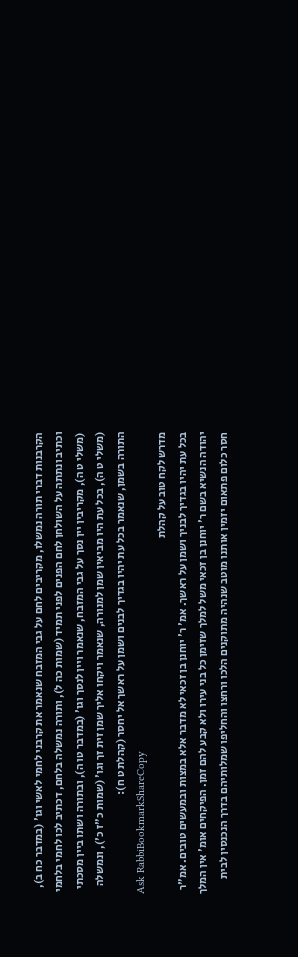הקרבנות דברי תורה נמשלו, מקריבים לחם על גבי המזבח שנאמר את קרבני לחמי לאשי וגו' (במדבר כח ב), וכתיב ונתתה על השולחן לחם הפנים לפני תמיד (שמות כה ל), ותורה נמשלה בלחם, דכתיב לכו לחמי בלחמי (משלי ט ה), מקריבין יין נסך על גבי המזבח, שנאמר ויין לנסך וגו' (במדבר טו ה), ובתורה ושתו ביין מסכתי (משלי ט ה), בכל עת היו מביאין שמן למנורה, שנאמר ויקחו אליך שמן זית זך וגו' (שמות כ"ז כ'), ונמשלה התורה בשמן, שנאמר בכל עת יהיו בגדיך לבנים ושמן על ראשך אל יחסר (קהלת ט ח):
Ask RabbiBookmarkShareCopy
מדרש לקח טוב על קהלת
בכל עת יהיו בגדיך לבניך ושמן על ראשך. אמ' ר' יוחנן בן זכאי לא מדבר אלא במצות ובמעשים טובים. אמ"ר יהודה הנשיא בשם ר' יוחנן בן זכאי משל למלך שזימן כל בני עירו ולא קבע להם זמן. הפיקחים אומ' אין המלך חסר כלום פתאום יזמין אותנו מוטב שנהיה מתוקנים הלכו ורחצו והחליפו שמלותיהם בדרך הנכנסין לבית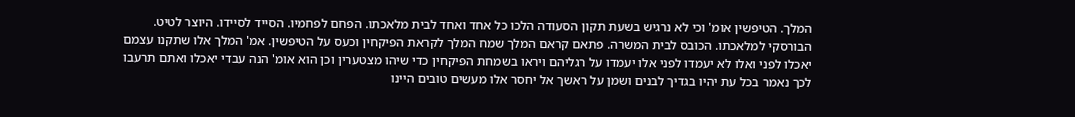המלך. הטיפשין אומ' וכי לא נרגיש בשעת תקון הסעודה הלכו כל אחד ואחד לבית מלאכתו. הפחם לפחמיו. הסייד לסיידו. היוצר לטיט. הבורסקי למלאכתו. הכובס לבית המשרה. פתאם קראם המלך שמח המלך לקראת הפיקחין וכעס על הטיפשין. אמ' המלך אלו שתקנו עצמם יאכלו לפני ואלו לא יעמדו לפני אלו יעמדו על רגליהם ויראו בשמחת הפיקחין כדי שיהו מצטערין וכן הוא אומ' הנה עבדי יאכלו ואתם תרעבו לכך נאמר בכל עת יהיו בגדיך לבנים ושמן על ראשך אל יחסר אלו מעשים טובים היינו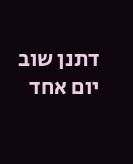דתנן שוב יום אחד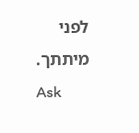לפני מיתתך.
Ask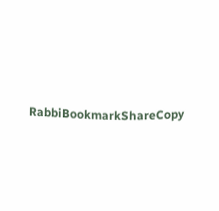RabbiBookmarkShareCopy